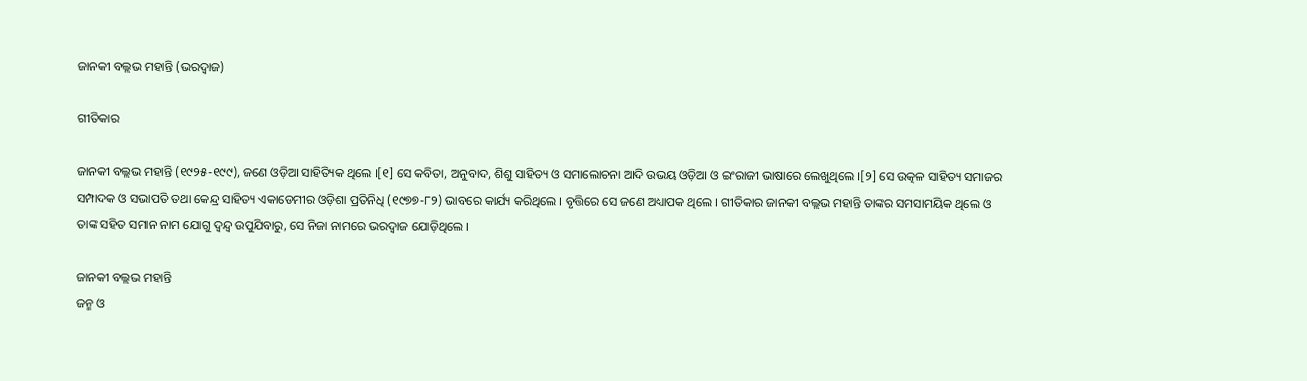ଜାନକୀ ବଲ୍ଲଭ ମହାନ୍ତି (ଭରଦ୍ୱାଜ)

ଗୀତିକାର

ଜାନକୀ ବଲ୍ଲଭ ମହାନ୍ତି (୧୯୨୫-୧୯୯), ଜଣେ ଓଡ଼ିଆ ସାହିତ୍ୟିକ ଥିଲେ ।[୧] ସେ କବିତା, ଅନୁବାଦ, ଶିଶୁ ସାହିତ୍ୟ ଓ ସମାଲୋଚନା ଆଦି ଉଭୟ ଓଡ଼ିଆ ଓ ଇଂରାଜୀ ଭାଷାରେ ଲେଖୁଥିଲେ ।[୨] ସେ ଉତ୍କଳ ସାହିତ୍ୟ ସମାଜର ସମ୍ପାଦକ ଓ ସଭାପତି ତଥା କେନ୍ଦ୍ର ସାହିତ୍ୟ ଏକାଡେମୀର ଓଡ଼ିଶା ପ୍ରତିନିଧି (୧୯୭୭-୮୨) ଭାବରେ କାର୍ଯ୍ୟ କରିଥିଲେ । ବୃତ୍ତିରେ ସେ ଜଣେ ଅଧ୍ୟାପକ ଥିଲେ । ଗୀତିକାର ଜାନକୀ ବଲ୍ଲଭ ମହାନ୍ତି ତାଙ୍କର ସମସାମୟିକ ଥିଲେ ଓ ତାଙ୍କ ସହିତ ସମାନ ନାମ ଯୋଗୁ ଦ୍ୱନ୍ଦ୍ୱ ଉପୁଯିବାରୁ, ସେ ନିଜା ନାମରେ ଭରଦ୍ୱାଜ ଯୋଡ଼ିଥିଲେ ।

ଜାନକୀ ବଲ୍ଲଭ ମହାନ୍ତି
ଜନ୍ମ ଓ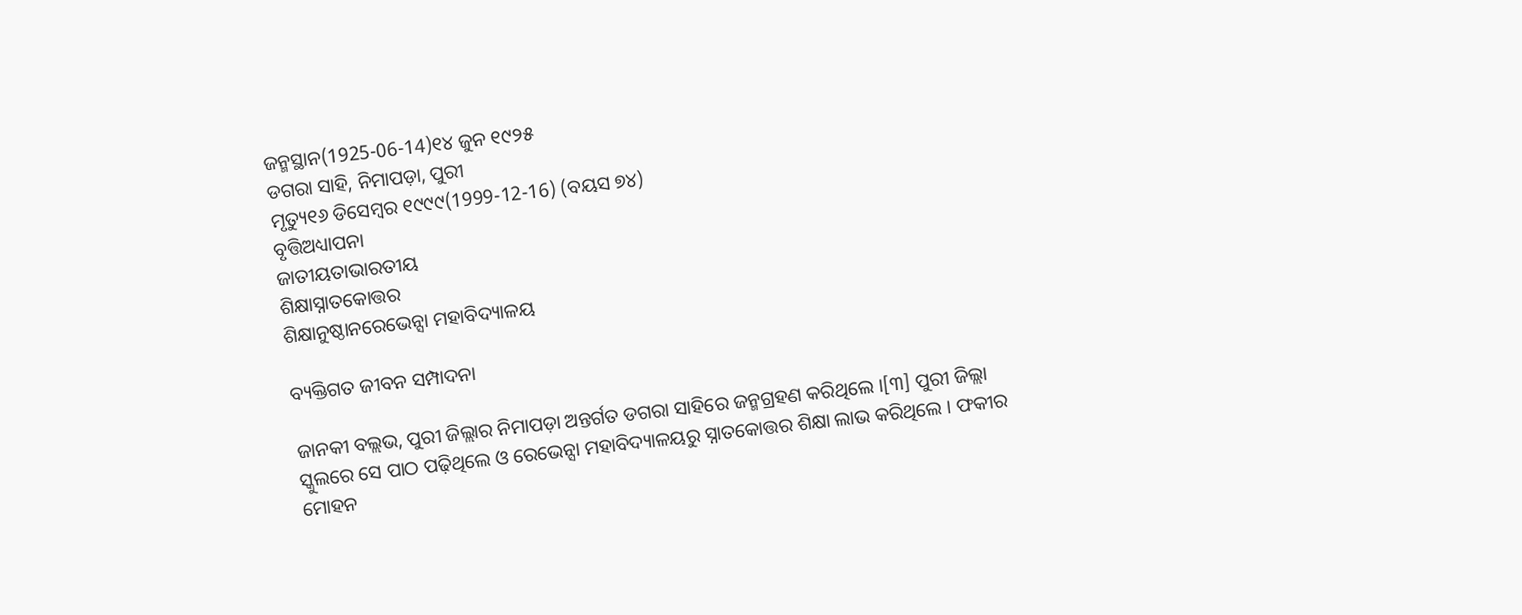ଜନ୍ମସ୍ଥାନ(1925-06-14)୧୪ ଜୁନ ୧୯୨୫
ଡଗରା ସାହି, ନିମାପଡ଼ା, ପୁରୀ
ମୃତ୍ୟୁ୧୬ ଡିସେମ୍ବର ୧୯୯୯(1999-12-16) (ବୟସ ୭୪)
ବୃତ୍ତିଅଧ୍ୟାପନା
ଜାତୀୟତାଭାରତୀୟ
ଶିକ୍ଷାସ୍ନାତକୋତ୍ତର
ଶିକ୍ଷାନୁଷ୍ଠାନରେଭେନ୍ସା ମହାବିଦ୍ୟାଳୟ

ବ୍ୟକ୍ତିଗତ ଜୀବନ ସମ୍ପାଦନା

ଜାନକୀ ବଲ୍ଲଭ, ପୁରୀ ଜିଲ୍ଲାର ନିମାପଡ଼ା ଅନ୍ତର୍ଗତ ଡଗରା ସାହିରେ ଜନ୍ମଗ୍ରହଣ କରିଥିଲେ ।[୩] ପୁରୀ ଜିଲ୍ଲା ସ୍କୁଲରେ ସେ ପାଠ ପଢ଼ିଥିଲେ ଓ ରେଭେନ୍ସା ମହାବିଦ୍ୟାଳୟରୁ ସ୍ନାତକୋତ୍ତର ଶିକ୍ଷା ଲାଭ କରିଥିଲେ । ଫକୀର ମୋହନ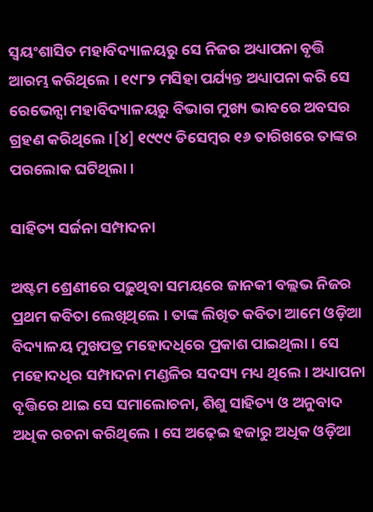ସ୍ୱୟଂଶାସିତ ମହାବିଦ୍ୟାଳୟରୁ ସେ ନିଜର ଅଧ୍ୟାପନା ବୃତ୍ତି ଆରମ୍ଭ କରିଥିଲେ । ୧୯୮୨ ମସିହା ପର୍ଯ୍ୟନ୍ତ ଅଧ୍ୟାପନା କରି ସେ ରେଭେନ୍ସା ମହାବିଦ୍ୟାଳୟରୁ ବିଭାଗ ମୁଖ୍ୟ ଭାବରେ ଅବସର ଗ୍ରହଣ କରିଥିଲେ ।[୪] ୧୯୯୯ ଡିସେମ୍ବର ୧୬ ତାରିଖରେ ତାଙ୍କର ପରଲୋକ ଘଟିଥିଲା ।

ସାହିତ୍ୟ ସର୍ଜନା ସମ୍ପାଦନା

ଅଷ୍ଟମ ଶ୍ରେଣୀରେ ପଢ଼ୁଥିବା ସମୟରେ ଜାନକୀ ବଲ୍ଲଭ ନିଜର ପ୍ରଥମ କବିତା ଲେଖିଥିଲେ । ତାଙ୍କ ଲିଖିତ କବିତା ଆମେ ଓଡ଼ିଆ ବିଦ୍ୟାଳୟ ମୁଖପତ୍ର ମହୋଦଧିରେ ପ୍ରକାଶ ପାଇଥିଲା । ସେ ମହୋଦଧିର ସମ୍ପାଦନା ମଣ୍ଡଳିର ସଦସ୍ୟ ମଧ୍ୟ ଥିଲେ । ଅଧ୍ୟାପନା ବୃତ୍ତିରେ ଥାଇ ସେ ସମାଲୋଚନା, ଶିଶୁ ସାହିତ୍ୟ ଓ ଅନୁବାଦ ଅଧିକ ରଚନା କରିଥିଲେ । ସେ ଅଢ଼େଇ ହଜାରୁ ଅଧିକ ଓଡ଼ିଆ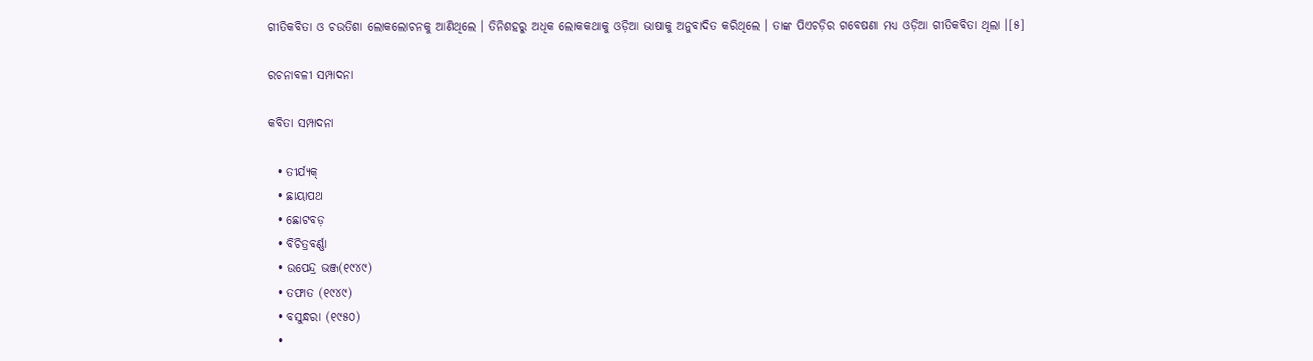ଗୀତିକବିତା ଓ ଚଉତିଶା ଲୋକଲୋଚନକୁ ଆଣିଥିଲେ । ତିନିଶହରୁ ଅଧିକ ଲୋକକଥାକୁ ଓଡ଼ିଆ ଭାଷାକୁ ଅନୁବାଦିତ କରିଥିଲେ । ତାଙ୍କ ପିଏଚଡ଼ିର ଗବେଷଣା ମଧ୍ୟ ଓଡ଼ିଆ ଗୀତିକବିତା ଥିଲା ।[୫]

ରଚନାବଳୀ ସମ୍ପାଦନା

କବିତା ସମ୍ପାଦନା

  • ତୀର୍ଯ୍ୟକ୍
  • ଛାୟାପଥ
  • ଛୋଟବଡ଼
  • ବିଚିତ୍ରବର୍ଣ୍ଣା
  • ଉପେନ୍ଦ୍ର ଭଞ୍ଜ(୧୯୪୯)
  • ତଫାତ (୧୯୪୯)
  • ବସୁନ୍ଧରା (୧୯୫୦)
  •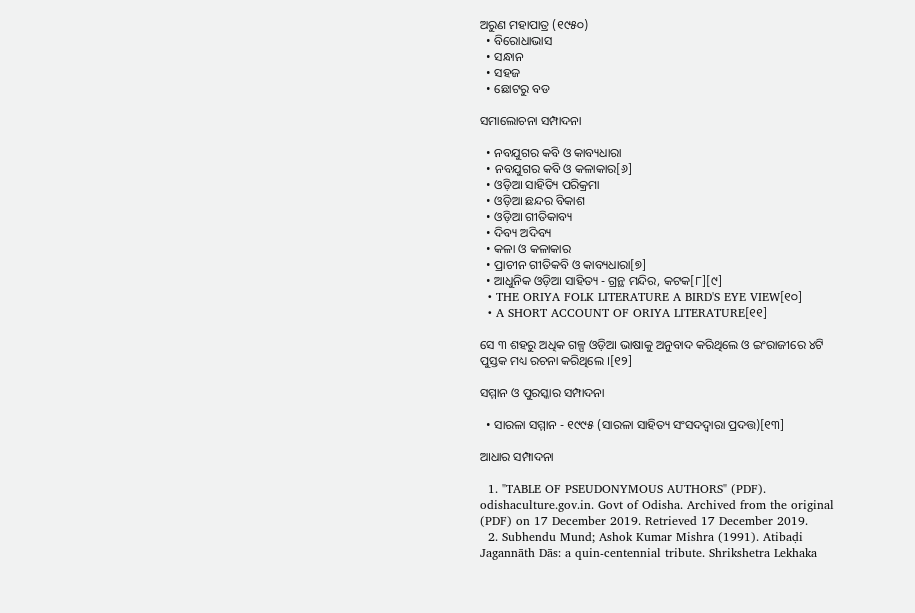ଅରୁଣ ମହାପାତ୍ର (୧୯୫୦)
  • ବିରୋଧାଭାସ
  • ସନ୍ଧାନ
  • ସହଜ
  • ଛୋଟରୁ ବଡ

ସମାଲୋଚନା ସମ୍ପାଦନା

  • ନବଯୁଗର କବି ଓ କାବ୍ୟଧାରା
  • ନବଯୁଗର କବି ଓ କଳାକାର[୬]
  • ଓଡ଼ିଆ ସାହିତ୍ୟି ପରିକ୍ରମା
  • ଓଡ଼ିଆ ଛନ୍ଦର ବିକାଶ
  • ଓଡ଼ିଆ ଗୀତିକାବ୍ୟ
  • ଦିବ୍ୟ ଅଦିବ୍ୟ
  • କଳା ଓ କଳାକାର
  • ପ୍ରାଚୀନ ଗୀତିକବି ଓ କାବ୍ୟଧାରା[୭]
  • ଆଧୁନିକ ଓଡ଼ିଆ ସାହିତ୍ୟ - ଗ୍ରନ୍ଥ ମନ୍ଦିର, କଟକ[୮][୯]
  • THE ORIYA FOLK LITERATURE A BIRD'S EYE VIEW[୧୦]
  • A SHORT ACCOUNT OF ORIYA LITERATURE[୧୧]

ସେ ୩ ଶହରୁ ଅଧିକ ଗଳ୍ପ ଓଡ଼ିଆ ଭାଷାକୁ ଅନୁବାଦ କରିଥିଲେ ଓ ଇଂରାଜୀରେ ୪ଟି ପୁସ୍ତକ ମଧ୍ୟ ରଚନା କରିଥିଲେ ।[୧୨]

ସମ୍ମାନ ଓ ପୁରସ୍କାର ସମ୍ପାଦନା

  • ସାରଳା ସମ୍ମାନ - ୧୯୯୫ (ସାରଳା ସାହିତ୍ୟ ସଂସଦଦ୍ୱାରା ପ୍ରଦତ୍ତ)[୧୩]

ଆଧାର ସମ୍ପାଦନା

  1. "TABLE OF PSEUDONYMOUS AUTHORS" (PDF). odishaculture.gov.in. Govt of Odisha. Archived from the original (PDF) on 17 December 2019. Retrieved 17 December 2019.
  2. Subhendu Mund; Ashok Kumar Mishra (1991). Atibaḍi Jagannāth Dās: a quin-centennial tribute. Shrikshetra Lekhaka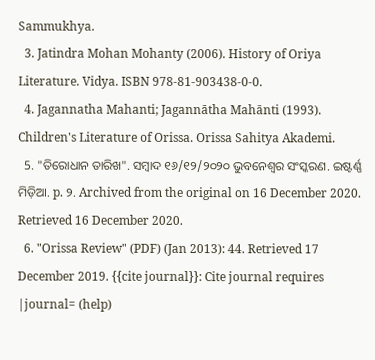Sammukhya.
  3. Jatindra Mohan Mohanty (2006). History of Oriya Literature. Vidya. ISBN 978-81-903438-0-0.
  4. Jagannatha Mahanti; Jagannātha Mahānti (1993). Children's Literature of Orissa. Orissa Sahitya Akademi.
  5. "ତିରୋଧାନ ତାରିଖ". ସମ୍ବାଦ ୧୬/୧୨/୨୦୨୦ ଭୁବନେଶ୍ୱର ସଂସ୍କରଣ. ଇଷ୍ଟର୍ଣ୍ଣ ମିଡ଼ିଆ. p. ୨. Archived from the original on 16 December 2020. Retrieved 16 December 2020.
  6. "Orissa Review" (PDF) (Jan 2013): 44. Retrieved 17 December 2019. {{cite journal}}: Cite journal requires |journal= (help)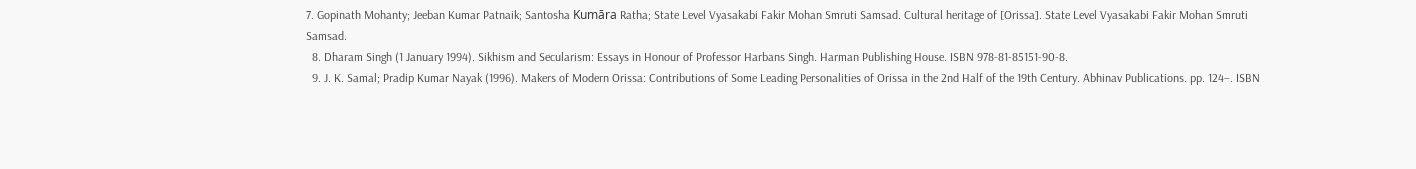7. Gopinath Mohanty; Jeeban Kumar Patnaik; Santosha Kumāra Ratha; State Level Vyasakabi Fakir Mohan Smruti Samsad. Cultural heritage of [Orissa]. State Level Vyasakabi Fakir Mohan Smruti Samsad.
  8. Dharam Singh (1 January 1994). Sikhism and Secularism: Essays in Honour of Professor Harbans Singh. Harman Publishing House. ISBN 978-81-85151-90-8.
  9. J. K. Samal; Pradip Kumar Nayak (1996). Makers of Modern Orissa: Contributions of Some Leading Personalities of Orissa in the 2nd Half of the 19th Century. Abhinav Publications. pp. 124–. ISBN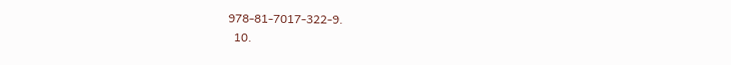978-81-7017-322-9.
  10.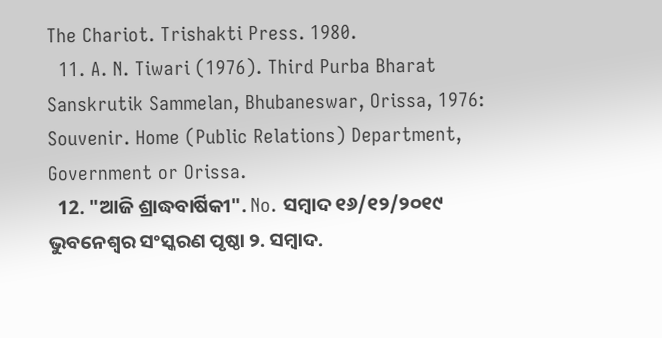The Chariot. Trishakti Press. 1980.
  11. A. N. Tiwari (1976). Third Purba Bharat Sanskrutik Sammelan, Bhubaneswar, Orissa, 1976: Souvenir. Home (Public Relations) Department, Government or Orissa.
  12. "ଆଜି ଶ୍ରାଦ୍ଧବାର୍ଷିକୀ". No. ସମ୍ବାଦ ୧୬/୧୨/୨୦୧୯ ଭୁବନେଶ୍ୱର ସଂସ୍କରଣ ପୃଷ୍ଠା ୨. ସମ୍ବାଦ.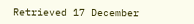Retrieved 17 December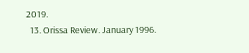2019.
  13. Orissa Review. January 1996.